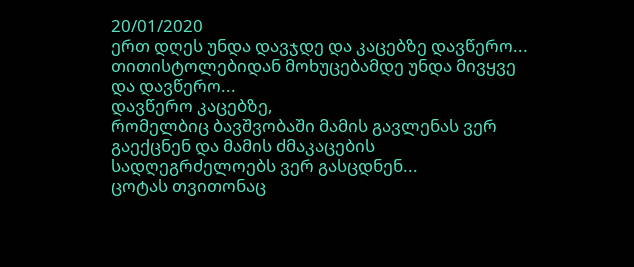20/01/2020
ერთ დღეს უნდა დავჯდე და კაცებზე დავწერო...
თითისტოლებიდან მოხუცებამდე უნდა მივყვე
და დავწერო...
დავწერო კაცებზე,
რომელბიც ბავშვობაში მამის გავლენას ვერ გაექცნენ და მამის ძმაკაცების სადღეგრძელოებს ვერ გასცდნენ...
ცოტას თვითონაც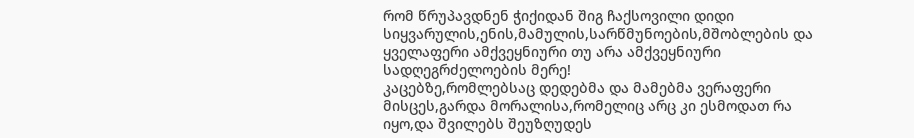რომ წრუპავდნენ ჭიქიდან შიგ ჩაქსოვილი დიდი სიყვარულის,ენის,მამულის,სარწმუნოების,მშობლების და ყველაფერი ამქვეყნიური თუ არა ამქვეყნიური სადღეგრძელოების მერე!
კაცებზე,რომლებსაც დედებმა და მამებმა ვერაფერი მისცეს,გარდა მორალისა,რომელიც არც კი ესმოდათ რა იყო,და შვილებს შეუზღუდეს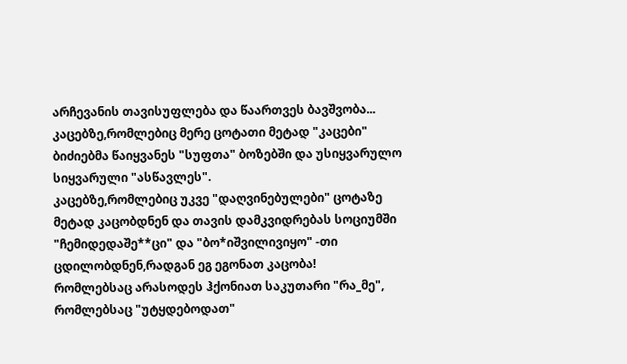არჩევანის თავისუფლება და წაართვეს ბავშვობა...
კაცებზე,რომლებიც მერე ცოტათი მეტად "კაცები" ბიძიებმა წაიყვანეს "სუფთა" ბოზებში და უსიყვარულო სიყვარული "ასწავლეს".
კაცებზე,რომლებიც უკვე "დაღვინებულები" ცოტაზე მეტად კაცობდნენ და თავის დამკვიდრებას სოციუმში "ჩემიდედაშე**ცი" და "ბო*იშვილივიყო" -თი ცდილობდნენ,რადგან ეგ ეგონათ კაცობა!
რომლებსაც არასოდეს ჰქონიათ საკუთარი "რა_მე",
რომლებსაც "უტყდებოდათ"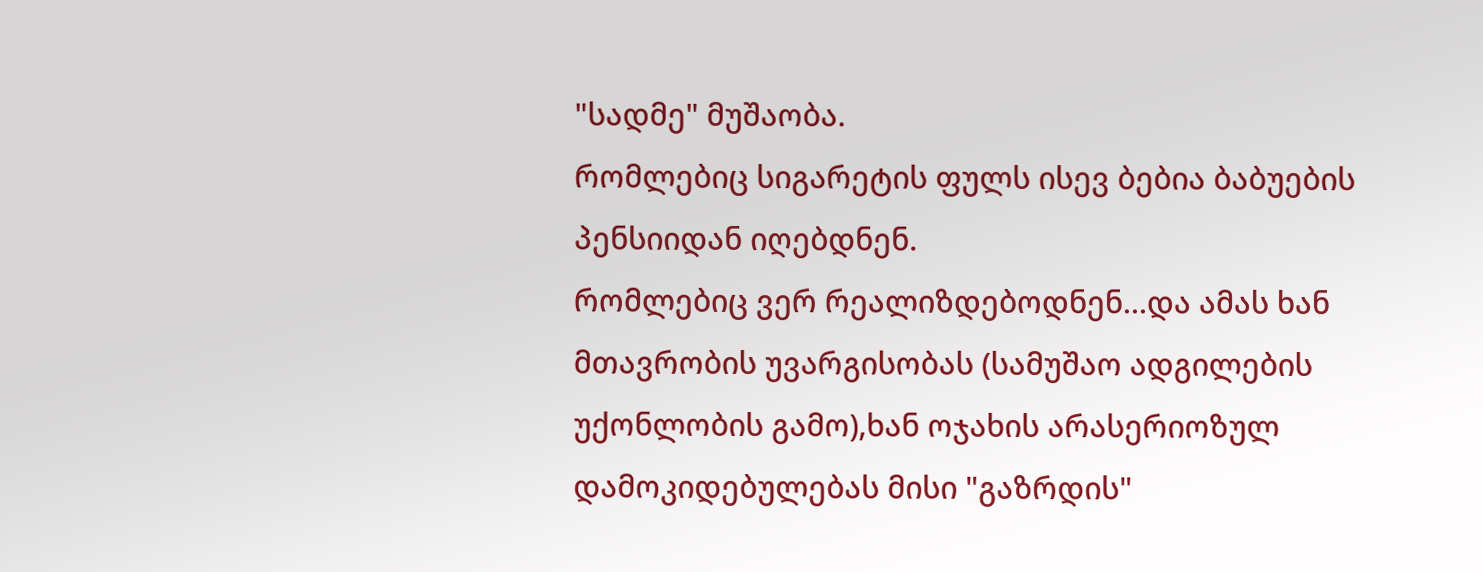"სადმე" მუშაობა.
რომლებიც სიგარეტის ფულს ისევ ბებია ბაბუების პენსიიდან იღებდნენ.
რომლებიც ვერ რეალიზდებოდნენ...და ამას ხან მთავრობის უვარგისობას (სამუშაო ადგილების უქონლობის გამო),ხან ოჯახის არასერიოზულ დამოკიდებულებას მისი "გაზრდის"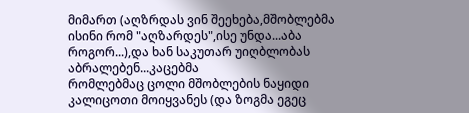მიმართ (აღზრდას ვინ შეეხება,მშობლებმა ისინი რომ "აღზარდეს",ისე უნდა...აბა როგორ...),და ხან საკუთარ უიღბლობას აბრალებენ...კაცებმა
რომლებმაც ცოლი მშობლების ნაყიდი კალიცოთი მოიყვანეს (და ზოგმა ეგეც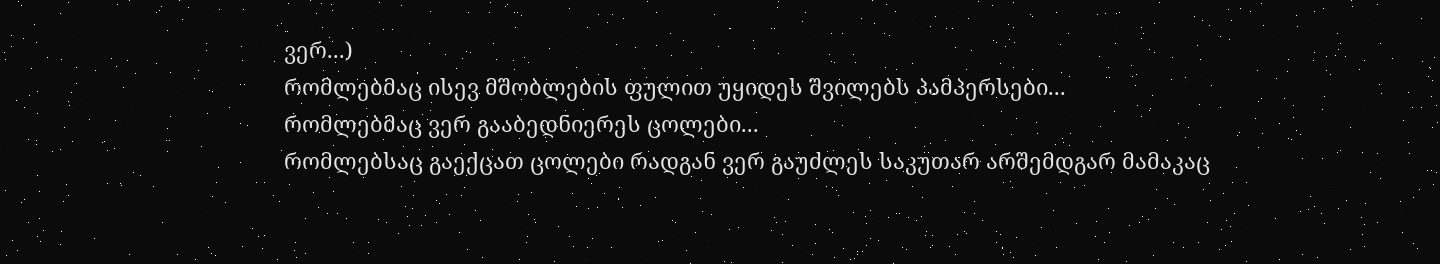ვერ...)
რომლებმაც ისევ მშობლების ფულით უყიდეს შვილებს პამპერსები...
რომლებმაც ვერ გააბედნიერეს ცოლები...
რომლებსაც გაექცათ ცოლები რადგან ვერ გაუძლეს საკუთარ არშემდგარ მამაკაც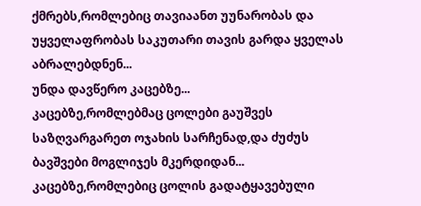ქმრებს,რომლებიც თავიაანთ უუნარობას და უყველაფრობას საკუთარი თავის გარდა ყველას აბრალებდნენ...
უნდა დავწერო კაცებზე...
კაცებზე,რომლებმაც ცოლები გაუშვეს საზღვარგარეთ ოჯახის სარჩენად,და ძუძუს ბავშვები მოგლიჯეს მკერდიდან...
კაცებზე,რომლებიც ცოლის გადატყავებული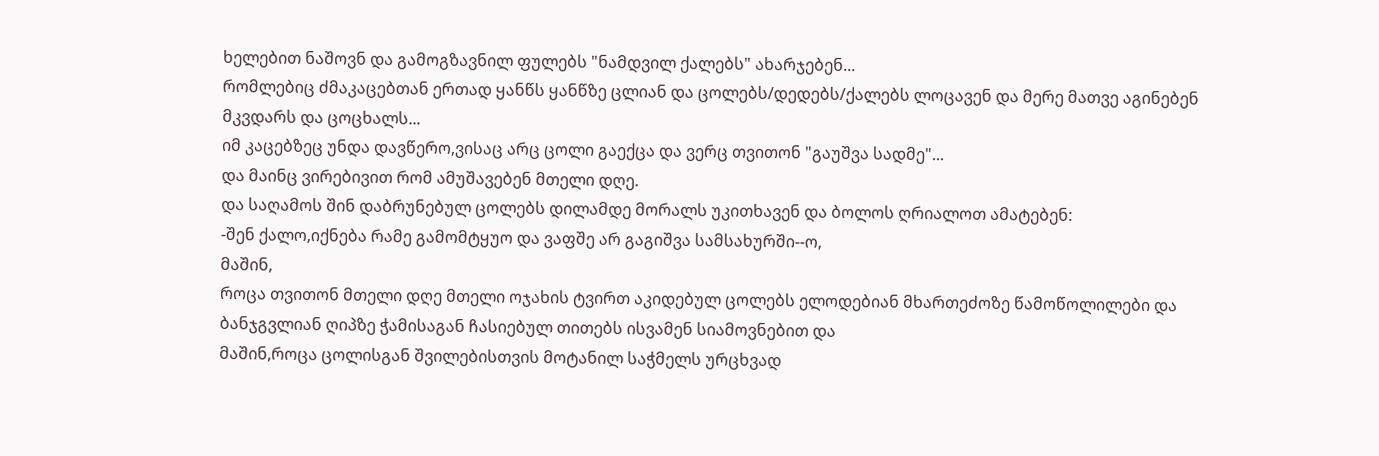ხელებით ნაშოვნ და გამოგზავნილ ფულებს "ნამდვილ ქალებს" ახარჯებენ...
რომლებიც ძმაკაცებთან ერთად ყანწს ყანწზე ცლიან და ცოლებს/დედებს/ქალებს ლოცავენ და მერე მათვე აგინებენ მკვდარს და ცოცხალს...
იმ კაცებზეც უნდა დავწერო,ვისაც არც ცოლი გაექცა და ვერც თვითონ "გაუშვა სადმე"...
და მაინც ვირებივით რომ ამუშავებენ მთელი დღე.
და საღამოს შინ დაბრუნებულ ცოლებს დილამდე მორალს უკითხავენ და ბოლოს ღრიალოთ ამატებენ:
-შენ ქალო,იქნება რამე გამომტყუო და ვაფშე არ გაგიშვა სამსახურში--ო,
მაშინ,
როცა თვითონ მთელი დღე მთელი ოჯახის ტვირთ აკიდებულ ცოლებს ელოდებიან მხართეძოზე წამოწოლილები და ბანჯგვლიან ღიპზე ჭამისაგან ჩასიებულ თითებს ისვამენ სიამოვნებით და
მაშინ,როცა ცოლისგან შვილებისთვის მოტანილ საჭმელს ურცხვად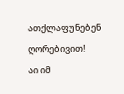ათქლაფუნებენ ღორებივით!
აი იმ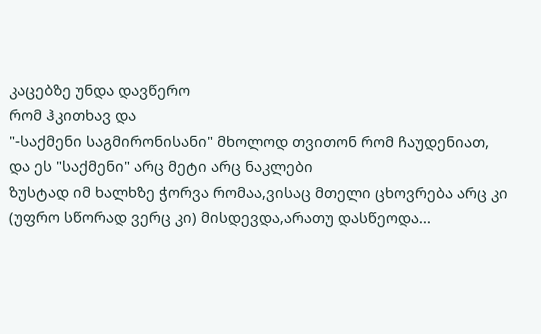კაცებზე უნდა დავწერო
რომ ჰკითხავ და
"-საქმენი საგმირონისანი" მხოლოდ თვითონ რომ ჩაუდენიათ,
და ეს "საქმენი" არც მეტი არც ნაკლები
ზუსტად იმ ხალხზე ჭორვა რომაა,ვისაც მთელი ცხოვრება არც კი (უფრო სწორად ვერც კი) მისდევდა,არათუ დასწეოდა...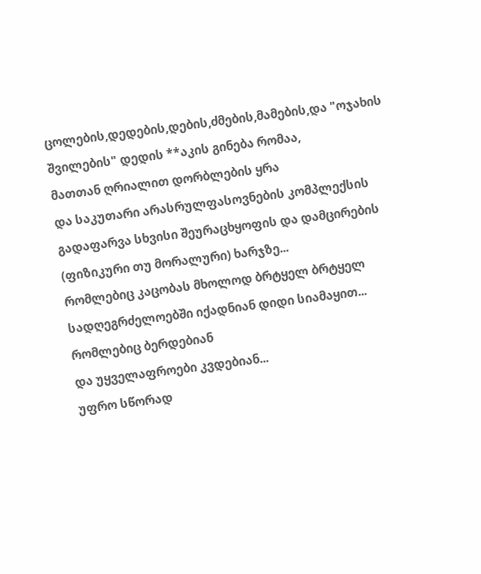ცოლების,დედების,დების,ძმების,მამების,და "ოჯახის შვილების" დედის **აკის გინება რომაა,
მათთან ღრიალით დორბლების ყრა
და საკუთარი არასრულფასოვნების კომპლექსის გადაფარვა სხვისი შეურაცხყოფის და დამცირების (ფიზიკური თუ მორალური) ხარჯზე...
რომლებიც კაცობას მხოლოდ ბრტყელ ბრტყელ სადღეგრძელოებში იქადნიან დიდი სიამაყით...
რომლებიც ბერდებიან
და უყველაფროები კვდებიან...
უფრო სწორად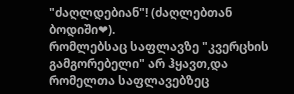"ძაღლდებიან"! (ძაღლებთან ბოდიში❤).
რომლებსაც საფლავზე "კვერცხის გამგორებელი" არ ჰყავთ,და რომელთა საფლავებზეც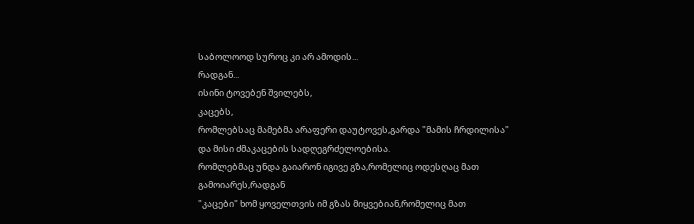საბოლოოდ სუროც კი არ ამოდის...
რადგან...
ისინი ტოვებენ შვილებს,
კაცებს,
რომლებსაც მამებმა არაფერი დაუტოვეს,გარდა "მამის ჩრდილისა" და მისი ძმაკაცების სადღეგრძელოებისა.
რომლებმაც უნდა გაიარონ იგივე გზა,რომელიც ოდესღაც მათ გამოიარეს,რადგან
"კაცები" ხომ ყოველთვის იმ გზას მიყვებიან,რომელიც მათ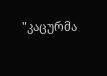"კაცურმა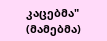კაცებმა" (მამებმა)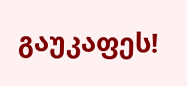გაუკაფეს!